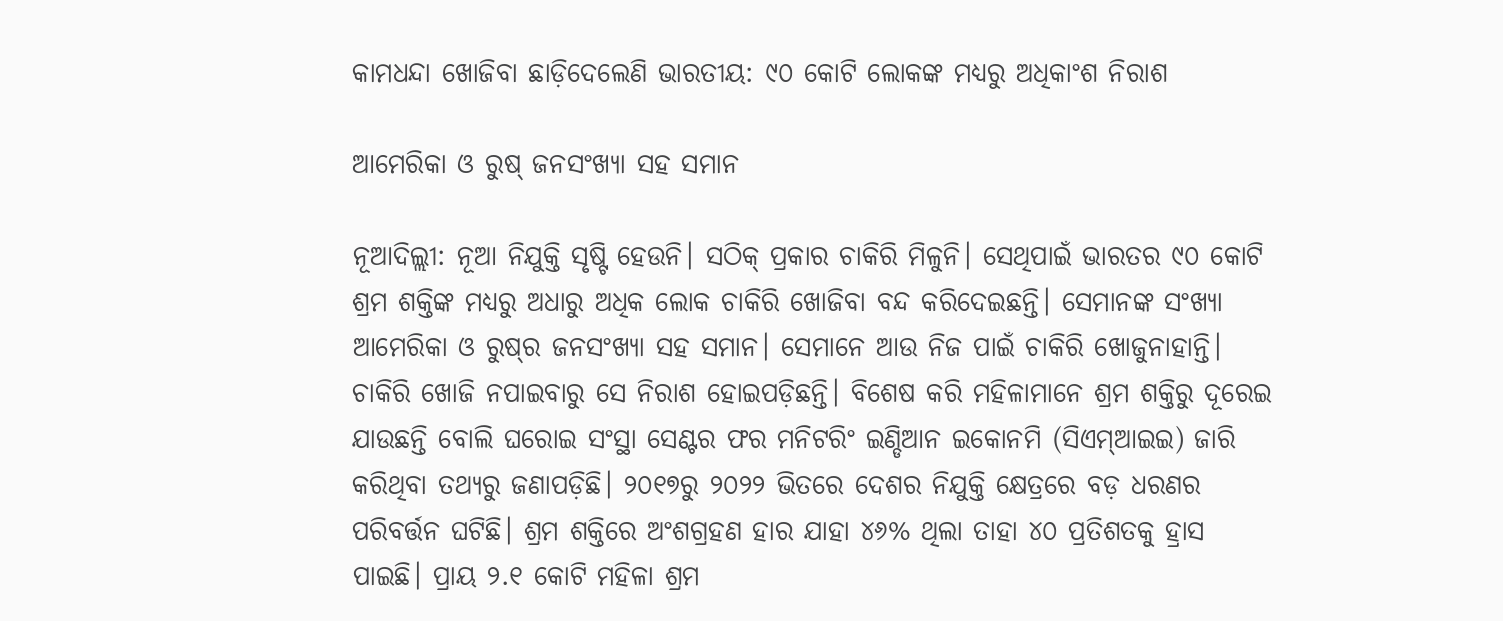କାମଧନ୍ଦା ଖୋଜିବା ଛାଡ଼ିଦେଲେଣି ଭାରତୀୟ: ୯୦ କୋଟି ଲୋକଙ୍କ ମଧ୍ୟରୁ ଅଧିକାଂଶ ନିରାଶ

ଆମେରିକା ଓ ରୁଷ୍‌ ଜନସଂଖ୍ୟା ସହ ସମାନ

ନୂଆଦିଲ୍ଲୀ: ନୂଆ ନିଯୁକ୍ତି ସୃଷ୍ଟି ହେଉନି। ସଠିକ୍ ପ୍ରକାର ଚାକିରି ମିଳୁନି। ସେଥିପାଇଁ ଭାରତର ୯୦ କୋଟି ଶ୍ରମ ଶକ୍ତିଙ୍କ ମଧ୍ୟରୁ ଅଧାରୁ ଅଧିକ ଲୋକ ଚାକିରି ଖୋଜିବା ବନ୍ଦ କରିଦେଇଛନ୍ତି। ସେମାନଙ୍କ ସଂଖ୍ୟା ଆମେରିକା ଓ ରୁଷ୍‌ର ଜନସଂଖ୍ୟା ସହ ସମାନ। ସେମାନେ ଆଉ ନିଜ ପାଇଁ ଚାକିରି ଖୋଜୁନାହାନ୍ତି। ଚାକିରି ଖୋଜି ନପାଇବାରୁ ସେ ନିରାଶ ହୋଇପଡ଼ିଛନ୍ତି। ବିଶେଷ କରି ମହିଳାମାନେ ଶ୍ରମ ଶକ୍ତିରୁ ଦୂରେଇ ଯାଉଛନ୍ତି ବୋଲି ଘରୋଇ ସଂସ୍ଥା ସେଣ୍ଟର ଫର ମନିଟରିଂ ଇଣ୍ଡିଆନ ଇକୋନମି (ସିଏମ୍‌ଆଇଇ) ଜାରି କରିଥିବା ତଥ୍ୟରୁ ଜଣାପଡ଼ିଛି। ୨୦୧୭ରୁ ୨୦୨୨ ଭିତରେ ଦେଶର ନିଯୁକ୍ତି କ୍ଷେତ୍ରରେ ବଡ଼ ଧରଣର ପରିବର୍ତ୍ତନ ଘଟିଛି। ଶ୍ରମ ଶକ୍ତିରେ ଅଂଶଗ୍ରହଣ ହାର ଯାହା ୪୬% ଥିଲା ତାହା ୪୦ ପ୍ରତିଶତକୁ ହ୍ରାସ ପାଇଛି। ପ୍ରାୟ ୨.୧ କୋଟି ମହିଳା ଶ୍ରମ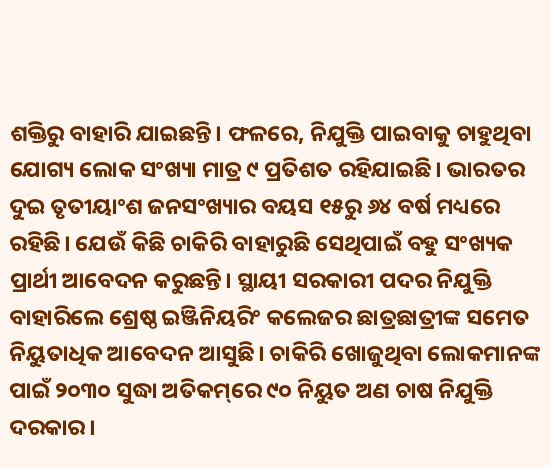ଶକ୍ତିରୁ ବାହାରି ଯାଇଛନ୍ତି। ‌ଫଳରେ, ନିଯୁକ୍ତି ପାଇବାକୁ ଚାହୁଥିବା ଯୋଗ୍ୟ ଲୋକ ସଂଖ୍ୟା ମାତ୍ର ୯ ପ୍ରତିଶତ ରହିଯାଇଛି। ଭାରତର ଦୁଇ ତୃତୀୟାଂଶ ଜନସଂଖ୍ୟାର ବୟସ ୧୫ରୁ ୬୪ ବର୍ଷ ମଧ୍ୟରେ ରହିଛି। ଯେଉଁ କିଛି ଚାକିରି ବାହାରୁଛି ସେଥିପାଇଁ ବହୁ ସଂଖ୍ୟକ ପ୍ରାର୍ଥୀ ଆବେଦନ କରୁଛନ୍ତି। ସ୍ଥାୟୀ ସରକାରୀ ପଦର ନିଯୁକ୍ତି ବାହାରିଲେ ଶ୍ରେଷ୍ଠ ଇଞ୍ଜିନିୟରିଂ କଲେଜର ଛାତ୍ରଛାତ୍ରୀଙ୍କ ସମେତ ନିୟୁତାଧିକ ଆବେଦନ ଆସୁଛି। ଚାକିରି ଖୋଜୁଥିବା ଲୋକମାନଙ୍କ ପାଇଁ ୨୦୩୦ ସୁଦ୍ଧା ଅତିକମ୍‌ରେ ୯୦ ନିୟୁତ ଅଣ ଚାଷ ନିଯୁକ୍ତି ଦରକାର।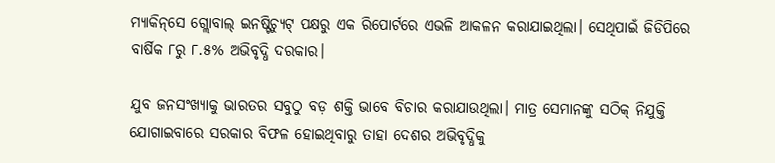ମ୍ୟାକିନ୍‌ସେ ଗ୍ଲୋବାଲ୍ ଇନଷ୍ଟିଚ୍ୟୁଟ୍‌ ପକ୍ଷରୁ ଏକ ରିପୋର୍ଟରେ ଏଭଳି ଆକଳନ କରାଯାଇଥିଲା। ସେଥିପାଇଁ ଜିଡିପିରେ ବାର୍ଷିକ ୮ରୁ ୮.୫% ଅଭିବୃଦ୍ଧି ଦରକାର।

ଯୁବ ଜନସଂଖ୍ୟାକୁ ଭାରତର ସବୁଠୁ ବଡ଼ ଶକ୍ତି ଭାବେ ବିଚାର କରାଯାଉଥିଲା। ମାତ୍ର ସେମାନଙ୍କୁ ସଠିକ୍ ନିଯୁକ୍ତି ଯୋଗାଇବାରେ ସରକାର ବିଫଳ ହୋଇଥିବାରୁ ତାହା ଦେଶର ଅଭିବୃଦ୍ଧିକୁ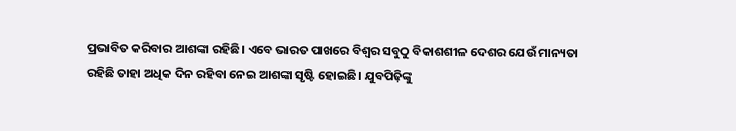ପ୍ରଭାବିତ କରିବାର ଆଶଙ୍କା ରହିଛି। ଏବେ ଭାରତ ପାଖରେ ବିଶ୍ବର ସବୁଠୁ ବିକାଶଶୀଳ ଦେଶର ଯେଉଁ ମାନ୍ୟତା ରହିଛି ତାହା ଅଧିକ ଦିନ ରହିବା ନେଇ ଆଶଙ୍କା ସୃଷ୍ଟି ହୋଇଛି। ଯୁବପିଢ଼ିଙ୍କୁ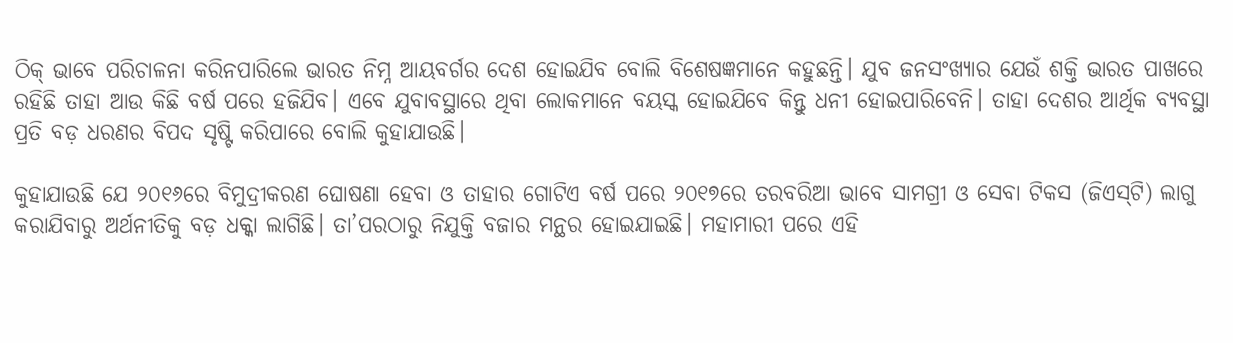ଠିକ୍ ଭାବେ ପରିଚାଳନା କରିନପାରିଲେ ଭାରତ ନିମ୍ନ ଆୟବର୍ଗର ଦେଶ ହୋଇଯିବ ବୋଲି ବିଶେଷଜ୍ଞମାନେ କହୁଛନ୍ତି। ଯୁବ ଜନସଂଖ୍ୟାର ଯେଉଁ ଶକ୍ତି ଭାରତ ପାଖରେ ରହିଛି ତାହା ଆଉ କିଛି ବର୍ଷ ପରେ ହଜିଯିବ। ଏବେ ଯୁବାବସ୍ଥାରେ ଥିବା ଲୋକମାନେ ବୟସ୍କ ହୋଇଯିବେ କିନ୍ତୁ ଧନୀ ହୋଇପାରିବେନି। ତାହା ଦେଶର ଆର୍ଥିକ ବ୍ୟବସ୍ଥା ପ୍ରତି ବଡ଼ ଧରଣର ବିପଦ ସୃଷ୍ଟି କରିପାରେ ବୋଲି କୁହାଯାଉଛି।

କୁହାଯାଉଛି ଯେ ୨୦୧୬ରେ ବିମୁଦ୍ରୀକରଣ ଘୋଷଣା ହେବା ଓ ତାହାର ଗୋଟିଏ ବର୍ଷ ପରେ ୨୦୧୭ରେ ତରବରିଆ ଭାବେ ସାମଗ୍ରୀ ଓ ସେବା ଟିକସ (ଜିଏସ୍‌ଟି) ଲାଗୁ କରାଯିବାରୁ ଅର୍ଥନୀତିକୁ ବଡ଼ ଧକ୍କା ଲାଗିଛି। ‌ତା’ପରଠାରୁ ନିଯୁକ୍ତି ବଜାର ମନ୍ଥର ହୋଇଯାଇଛି। ମହାମାରୀ ପରେ ଏହି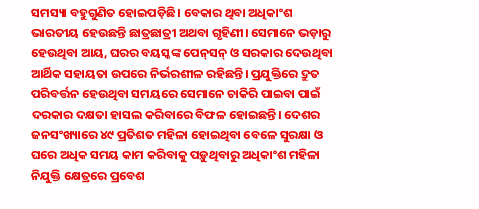ସମସ୍ୟା ବହୁଗୁଣିତ ହୋଇପଡ଼ିଛି। ବେକାର ଥିବା ଅଧିକାଂଶ ଭାରତୀୟ ହେଉଛନ୍ତି ଛାତ୍ରଛାତ୍ରୀ ଅଥବା ଗୃହିଣୀ। ସେମାନେ ଭଡ଼ାରୁ ହେଉଥିବା ଆୟ, ଘରର ବୟସ୍କଙ୍କ ପେନ୍‌ସନ୍ ଓ ସରକାର ଦେଉଥିବା ଆର୍ଥିକ ସହାୟତା ଉପରେ ନିର୍ଭରଶୀଳ ରହିଛନ୍ତି। ପ୍ରଯୁକ୍ତିରେ ଦ୍ରୁତ ପରିବର୍ତ୍ତନ ହେଉଥିବା ସମୟରେ ସେମାନେ ଚାକିରି ପାଇବା ପାଇଁ ଦରକାର ଦକ୍ଷତା ହାସଲ କରିବାରେ ବିଫଳ ହୋଇଛନ୍ତି। ଦେଶର ଜନସଂଖ୍ୟାରେ ୪୯ ପ୍ରତିଶତ ମହିଳା ହୋଇଥିବା ବେଳେ ସୁରକ୍ଷା ଓ ଘରେ ଅଧିକ ସମୟ କାମ କରିବାକୁ ପଡ଼ୁଥିବାରୁ ଅଧିକାଂଶ ମହିଳା ନିଯୁକ୍ତି କ୍ଷେତ୍ରରେ ପ୍ରବେଶ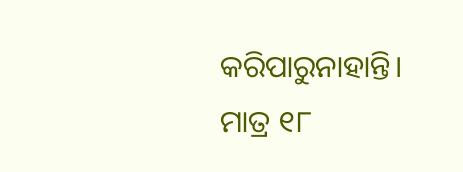କରିପାରୁନାହାନ୍ତି। ମାତ୍ର ୧୮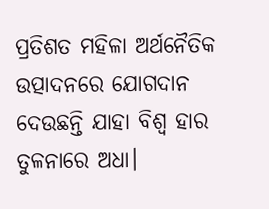ପ୍ରତିଶତ ମହିଳା ଅର୍ଥନୈତିକ ଉତ୍ପାଦନରେ ଯୋଗଦାନ ଦେଉଛନ୍ତି ଯାହା ବିଶ୍ବ ହାର ତୁଳନାରେ ଅଧା।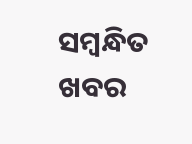ସମ୍ବନ୍ଧିତ ଖବର